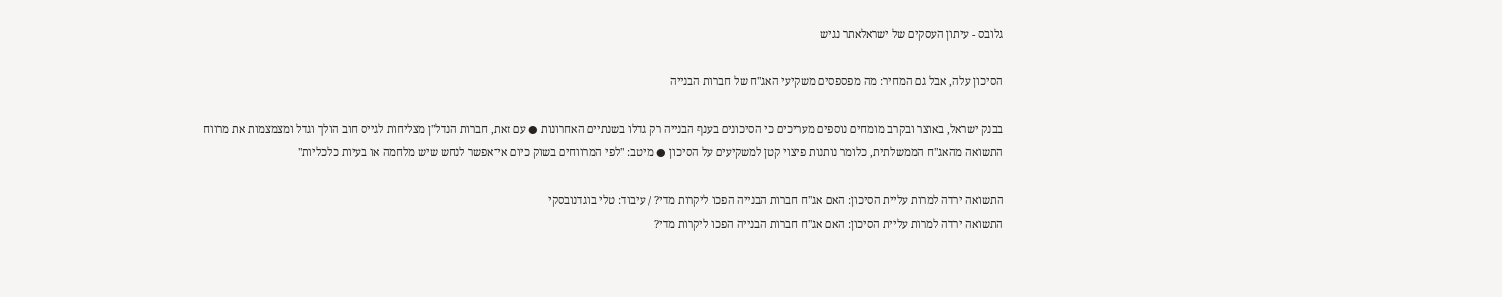גלובס - עיתון העסקים של ישראלאתר נגיש

הסיכון עלה, אבל גם המחיר: מה מפספסים משקיעי האג"ח של חברות הבנייה

בבנק ישראל, באוצר ובקרב מומחים נוספים מעריכים כי הסיכונים בענף הבנייה רק גדלו בשנתיים האחרונות ● עם זאת, חברות הנדל"ן מצליחות לגייס חוב הולך וגדל ומצמצמות את מרווח התשואה מהאג"ח הממשלתית, כלומר נותנות פיצוי קטן למשקיעים על הסיכון ● מיטב: "לפי המרווחים בשוק כיום אי־אפשר לנחש שיש מלחמה או בעיות כלכליות"

התשואה ירדה למרות עליית הסיכון: האם אג''ח חברות הבנייה הפכו ליקרות מדי? / עיבוד: טלי בוגדנובסקי
התשואה ירדה למרות עליית הסיכון: האם אג''ח חברות הבנייה הפכו ליקרות מדי?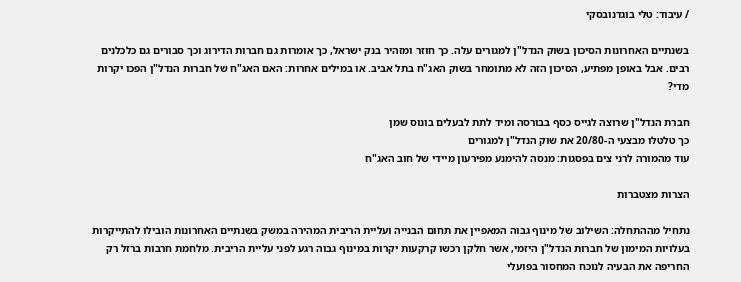/ עיבוד: טלי בוגדנובסקי

בשנתיים האחרונות הסיכון בשוק הנדל"ן למגורים עלה. כך חוזר ומזהיר בנק ישראל, כך אומרות גם חברות הדירוג וכך סבורים גם כלכלנים רבים. אבל באופן מפתיע, הסיכון הזה לא מתומחר בשוק האג"ח בתל אביב. או במילים אחרות: האם האג"ח של חברות הנדל"ן הפכו יקרות מדי?

חברת הנדל"ן שרוצה לגייס כסף בבורסה ומיד לתת לבעלים בונוס שמן
כך טלטלו מבצעי ה-20/80 את שוק הנדל"ן למגורים
עוד מהמורה לרני צים בפסגות: מנסה להימנע מפירעון מיידי של חוב האג"ח

הצרות מצטברות

נתחיל מההתחלה: השילוב של מינוף גבוה המאפיין את תחום הבנייה ועליית הריבית המהירה במשק בשנתיים האחרונות הובילו להתייקרות בעלויות המימון של חברות הנדל"ן היזמי, אשר חלקן רכשו קרקעות יקרות במינוף גבוה רגע לפני עליית הריבית. מלחמת חרבות ברזל רק החריפה את הבעיה לנוכח המחסור בפועלי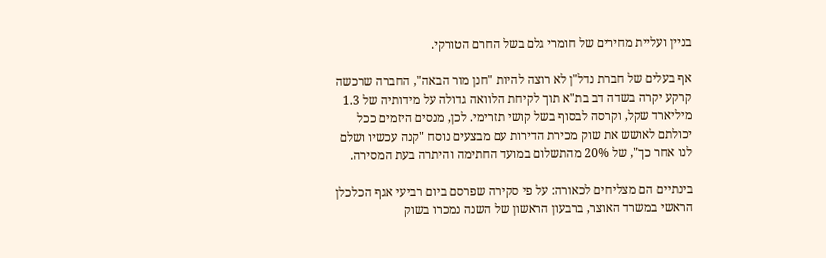בניין ועליית מחירים של חומרי גלם בשל החרם הטורקי.

אף בעלים של חברת נדל"ן לא רוצה להיות "חנן מור הבאה", החברה שרכשה קרקע יקרה בשדה דב בת"א תוך לקיחת הלוואה גדולה על מידותיה של 1.3 מיליארד שקל, וקרסה לבסוף בשל קושי תזרימי. לכן, מנסים היזמים ככל יכולתם לאושש את שוק מכירת הדירות עם מבצעים נוסח "קנה עכשיו ושלם לנו אחר כך", של 20% מהתשלום במועד החתימה והיתרה בעת המסירה.

בינתיים הם מצליחים לכאורה: על פי סקירה שפרסם ביום רביעי אגף הכלכלן הראשי במשרד האוצר, ברבעון הראשון של השנה נמכרו בשוק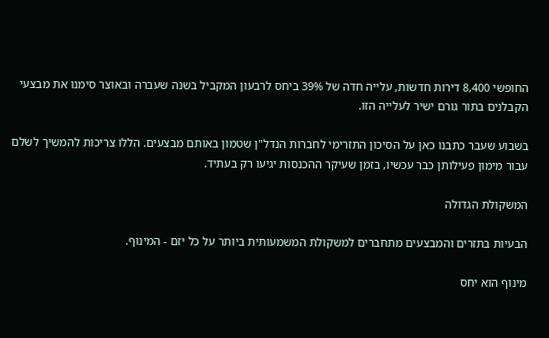החופשי 8,400 דירות חדשות, עלייה חדה של 39% ביחס לרבעון המקביל בשנה שעברה ובאוצר סימנו את מבצעי הקבלנים בתור גורם ישיר לעלייה הזו.

בשבוע שעבר כתבנו כאן על הסיכון התזרימי לחברות הנדל"ן שטמון באותם מבצעים. הללו צריכות להמשיך לשלם עבור מימון פעילותן כבר עכשיו, בזמן שעיקר ההכנסות יגיעו רק בעתיד.

המשקולת הגדולה

הבעיות בתזרים והמבצעים מתחברים למשקולת המשמעותית ביותר על כל יזם - המינוף.

מינוף הוא יחס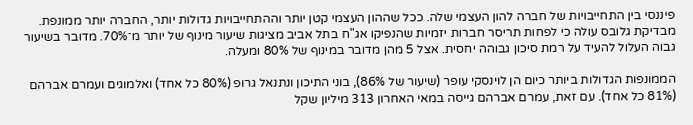פיננסי בין התחייבויות של חברה להון העצמי שלה. ככל שההון העצמי קטן יותר וההתחייבויות גדולות יותר, החברה יותר ממונפת. מבדיקת גלובס עולה כי לפחות תריסר חברות יזמיות שהנפיקו אג"ח בתל אביב מציגות שיעור מינוף של יותר מ־70%. מדובר בשיעור גבוה העלול להעיד על רמת סיכון גבוהה יחסית. אצל 5 מהן מדובר במינוף של 80% ומעלה.

הממונפות הגדולות ביותר כיום הן לוינסקי עופר (שיעור של 86%), בוני התיכון ונתנאל גרופ (80% כל אחד) ואלמוגים ועמרם אברהם (81% כל אחד). עם זאת, עמרם אברהם גייסה במאי האחרון 313 מיליון שקל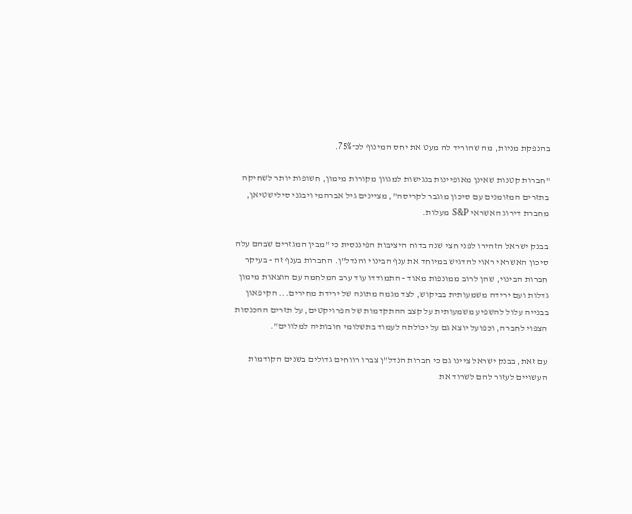בהנפקת מניות, מה שהוריד לה מעט את יחס המינוף לכ־75%.

"חברות קטנות שאינן מאופיינות בנגישות למגוון מקורות מימון, חשופות יותר לשחיקה בתזרים המזומנים עם סיכון מוגבר לקריסה", מציינים גיל אברהמי ויבגני סילישטיאן, מחברת דירוג האשראי S&P מעלות.

בבנק ישראל הזהירו לפני חצי שנה בדוח היציבות הפיננסית כי "מבין המגזרים שבהם עלה סיכון האשראי ראוי להדגיש במיוחד את ענף הבינוי והנדל"ן. החברות בענף זה - בעיקר חברות הבינוי, שהן לרוב ממונפות מאוד - התמודדו עוד ערב המלחמה עם הוצאות מימון גדלות ועם ירידה משמעותית בביקוש, לצד מגמה מתונה של ירידת מחירים... הקיפאון בבנייה עלול להשפיע משמעותית על קצב ההתקדמות של הפרויקטים, על תזרים ההכנסות הצפוי לחברה, וכפועל יוצא גם על יכולתה לעמוד בתשלומי חובותיה למלווים".

עם זאת, בבנק ישראל ציינו גם כי חברות הנדל"ן צברו רווחים גדולים בשנים הקודמות העשויים לעזור להם לשרוד את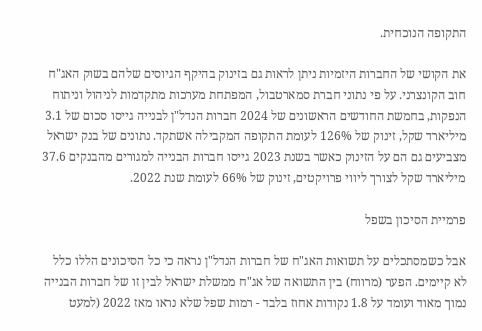התקופה הנוכחית.

את הקושי של החברות היזמיות ניתן לראות גם בזינוק בהיקף הגיוסים שלהם בשוק האג"ח חוב הקונצרני. על פי נתוני חברת סמארטבול, המפתחת מערכות מתקדמות לניהול וניתוח הנפקות, בחמשת החודשים הראשונים של 2024 חברות הנדל"ן לבנייה גייסו סכום של 3.1 מיליארד שקל, זינוק של 126% לעומת התקופה המקבילה אשתקד. נתונים של בנק ישראל מצביעים גם הם על הזינוק כאשר בשנת 2023 גייסו חברות הבנייה למגורים מהבנקים 37.6 מיליארד שקל לצורך ליווי פרויקטים, זינוק של 66% לעומת שנת 2022.

פרמיית הסיכון בשפל

אבל כשמסתכלים על תשואות האג"ח של חברות הנדל"ן נראה כי כל הסיכונים הללו כלל לא קיימים. הפער (מרווח) בין התשואה של אג"ח ממשלת ישראל לבין זו של חברות הבנייה נמוך מאוד ועומד על 1.8 נקודות אחוז בלבד - רמות שפל שלא נראו מאז 2022 (למעט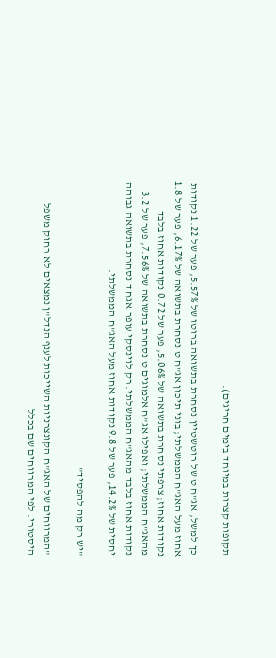תקופות קצרות במיוחד בימים חריגים).

כך למשל, אג"ח ט של רוטשטיין נסחרת בתשואה ברוטו של 5.57%, פער של 1.22 נקודות אחוז מעל האג"ח הממשלתי; בוני תיכון אג"ח ט נסחרת בתשואה של 6.17%, פער של 1.8 נקודות אחוז; צרפתי נסחרת בתשואה של 5.06%, פער של 0.72 נקודות אחוז בלבד מהאג"ח הממשלתי; ואפילו אג"ח אלמוגים ט נסחרת בתשואה של 7.56%, פער של 3.2 נקודות אחוז בלבד מהאג"ח הממשלתי. רק לוינסקי עופר אגח ד נסחרת בתשואה גבוהה יחסית של 14.2%, פער של 9.8 נקודות אחוז מעל האג"ח הממשלתי.

"יש רק מה להפסיד"

"המרווחים של האג"ח הקונצרניות השייכות לענף הנדל"ן נמצאים לא רחוק משפל היסטורי. לפי המרווחים שם בכלל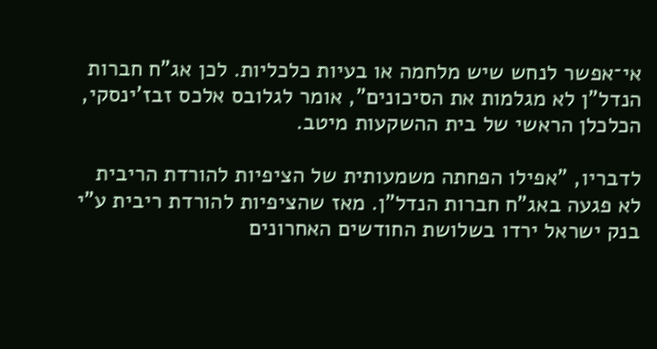אי־אפשר לנחש שיש מלחמה או בעיות כלכליות. לכן אג"ח חברות הנדל"ן לא מגלמות את הסיכונים", אומר לגלובס אלכס זבז'ינסקי, הכלכלן הראשי של בית ההשקעות מיטב.

לדבריו, "אפילו הפחתה משמעותית של הציפיות להורדת הריבית לא פגעה באג"ח חברות הנדל"ן. מאז שהציפיות להורדת ריבית ע"י בנק ישראל ירדו בשלושת החודשים האחרונים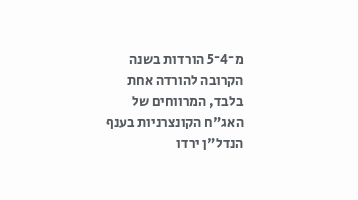מ־4־5 הורדות בשנה הקרובה להורדה אחת בלבד, המרווחים של האג"ח הקונצרניות בענף הנדל"ן ירדו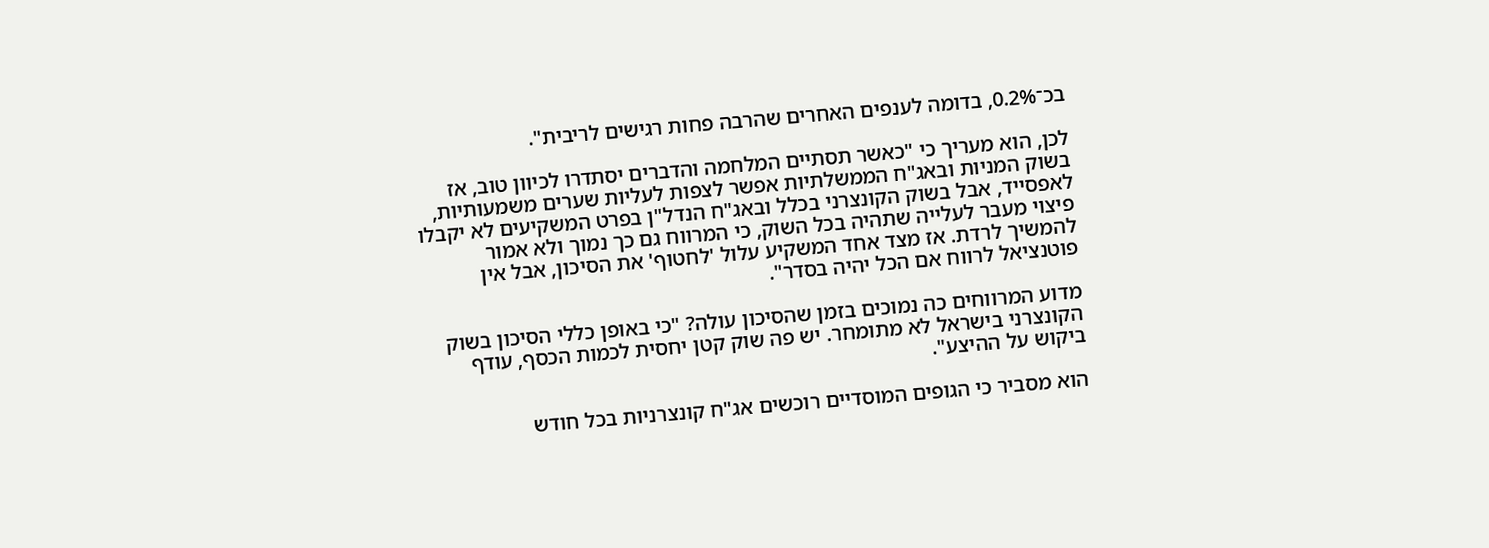בכ־0.2%, בדומה לענפים האחרים שהרבה פחות רגישים לריבית".

לכן, הוא מעריך כי "כאשר תסתיים המלחמה והדברים יסתדרו לכיוון טוב, אז בשוק המניות ובאג"ח הממשלתיות אפשר לצפות לעליות שערים משמעותיות, לאפסייד, אבל בשוק הקונצרני בכלל ובאג"ח הנדל"ן בפרט המשקיעים לא יקבלו פיצוי מעבר לעלייה שתהיה בכל השוק, כי המרווח גם כך נמוך ולא אמור להמשיך לרדת. אז מצד אחד המשקיע עלול 'לחטוף' את הסיכון, אבל אין פוטנציאל לרווח אם הכל יהיה בסדר".

מדוע המרווחים כה נמוכים בזמן שהסיכון עולה? "כי באופן כללי הסיכון בשוק הקונצרני בישראל לא מתומחר. יש פה שוק קטן יחסית לכמות הכסף, עודף ביקוש על ההיצע".

הוא מסביר כי הגופים המוסדיים רוכשים אג"ח קונצרניות בכל חודש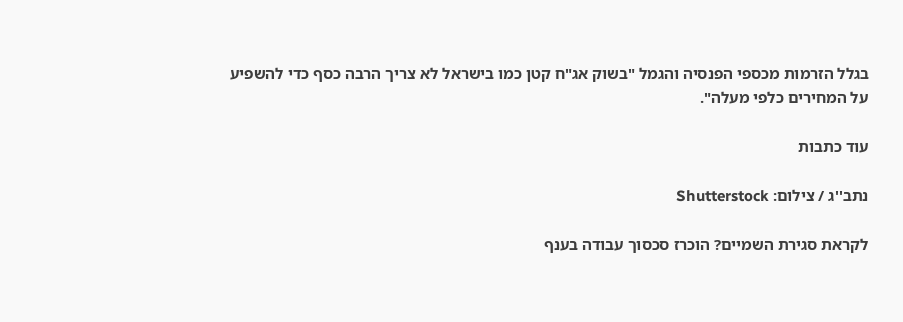בגלל הזרמות מכספי הפנסיה והגמל "בשוק אג"ח קטן כמו בישראל לא צריך הרבה כסף כדי להשפיע על המחירים כלפי מעלה".

עוד כתבות

נתב''ג / צילום: Shutterstock

לקראת סגירת השמיים? הוכרז סכסוך עבודה בענף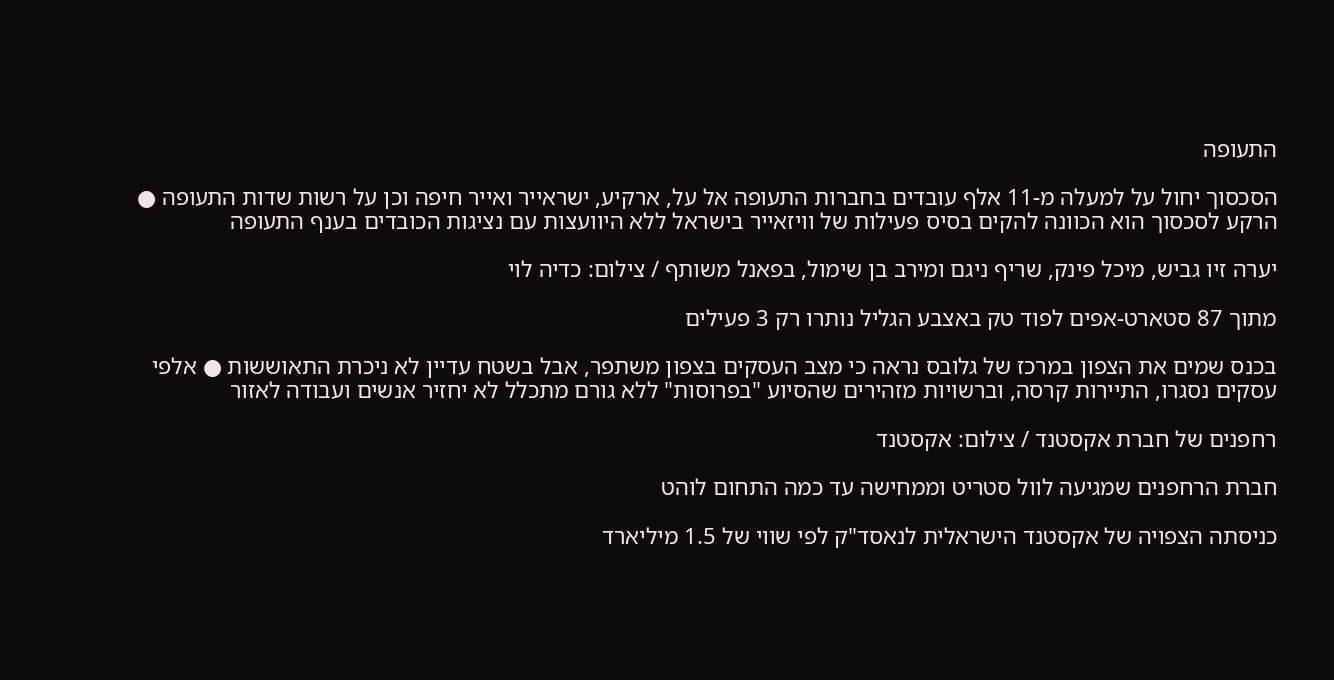התעופה

הסכסוך יחול על למעלה מ-11 אלף עובדים בחברות התעופה אל על, ארקיע, ישראייר ואייר חיפה וכן על רשות שדות התעופה ● הרקע לסכסוך הוא הכוונה להקים בסיס פעילות של וויזאייר בישראל ללא היוועצות עם נציגות הכובדים בענף התעופה

יערה זיו גביש, מיכל פינק, שריף ניגם ומירב בן שימול, בפאנל משותף / צילום: כדיה לוי

מתוך 87 סטארט-אפים לפוד טק באצבע הגליל נותרו רק 3 פעילים

בכנס שמים את הצפון במרכז של גלובס נראה כי מצב העסקים בצפון משתפר, אבל בשטח עדיין לא ניכרת התאוששות ● אלפי עסקים נסגרו, התיירות קרסה, וברשויות מזהירים שהסיוע "בפרוסות" ללא גורם מתכלל לא יחזיר אנשים ועבודה לאזור

רחפנים של חברת אקסטנד / צילום: אקסטנד

חברת הרחפנים שמגיעה לוול סטריט וממחישה עד כמה התחום לוהט

כניסתה הצפויה של אקסטנד הישראלית לנאסד"ק לפי שווי של 1.5 מיליארד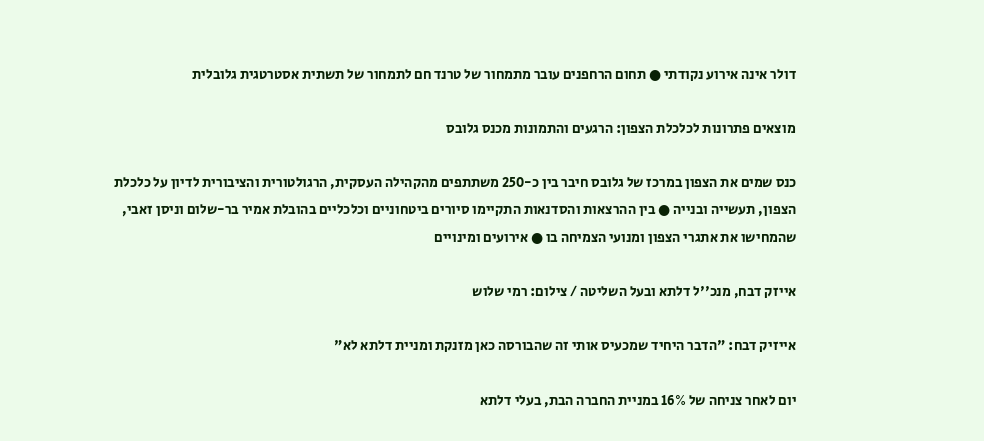דולר אינה אירוע נקודתי ● תחום הרחפנים עובר מתמחור של טרנד חם לתמחור של תשתית אסטרטגית גלובלית

מוצאים פתרונות לכלכלת הצפון: הרגעים והתמונות מכנס גלובס

כנס שמים את הצפון במרכז של גלובס חיבר בין כ-250 משתתפים מהקהילה העסקית, הרגולטורית והציבורית לדיון על כלכלת הצפון, תעשייה ובנייה ● בין ההרצאות והסדנאות התקיימו סיורים ביטחוניים וכלכליים בהובלת אמיר בר-שלום וניסן זאבי, שהמחישו את אתגרי הצפון ומנועי הצמיחה בו ● אירועים ומינויים

אייזק דבח, מנכ''ל דלתא ובעל השליטה / צילום: רמי שלוש

אייזיק דבח: "הדבר היחיד שמכעיס אותי זה שהבורסה כאן מזנקת ומניית דלתא לא"

יום לאחר צניחה של 16% במניית החברה הבת, בעלי דלתא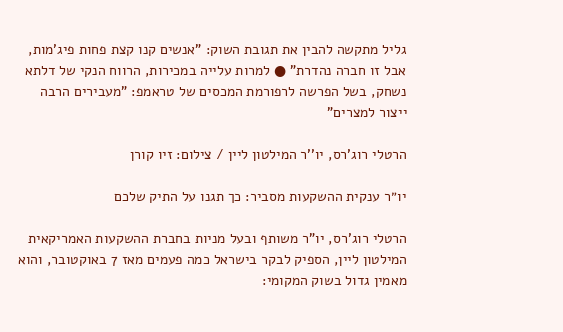גליל מתקשה להבין את תגובת השוק: "אנשים קנו קצת פחות פיג'מות, אבל זו חברה נהדרת" ● למרות עלייה במכירות, הרווח הנקי של דלתא נשחק, בשל הפרשה לרפורמת המכסים של טראמפ: "מעבירים הרבה ייצור למצרים"

הרטלי רוג'רס, יו''ר המילטון ליין / צילום: זיו קורן

יו״ר ענקית ההשקעות מסביר: כך תגנו על התיק שלכם

הרטלי רוג'רס, יו"ר משותף ובעל מניות בחברת ההשקעות האמריקאית המילטון ליין, הספיק לבקר בישראל כמה פעמים מאז 7 באוקטובר, והוא מאמין גדול בשוק המקומי: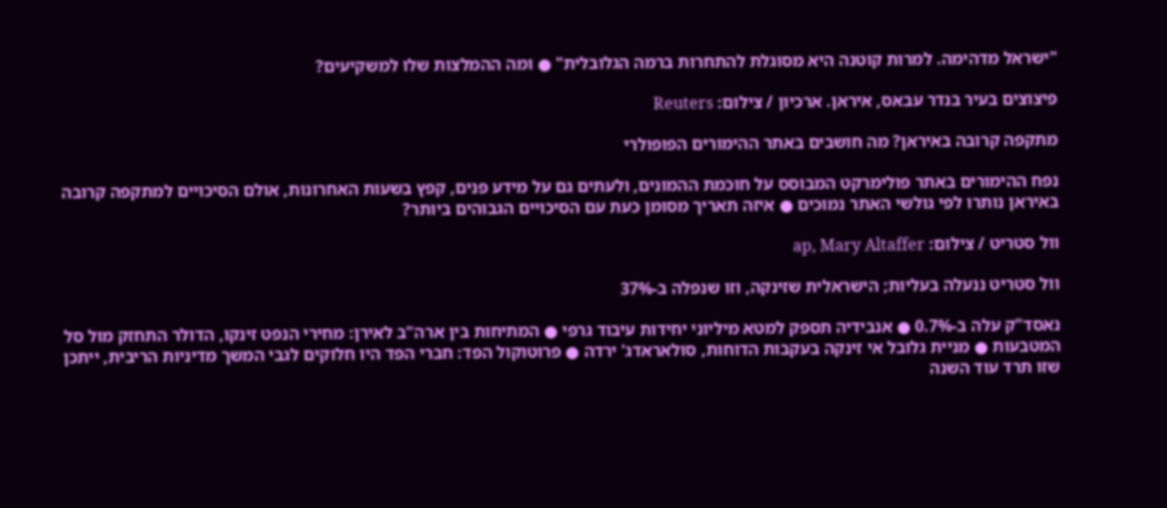"ישראל מדהימה. למרות קוטנה היא מסוגלת להתחרות ברמה הגלובלית" ● ומה ההמלצות שלו למשקיעים?

פיצוצים בעיר בנדר עבאס, איראן. ארכיון / צילום: Reuters

מתקפה קרובה באיראן? מה חושבים באתר ההימורים הפופולרי

נפח ההימורים באתר פולימרקט המבוסס על חוכמת ההמונים, ולעתים גם על מידע פנים, קפץ בשעות האחרונות, אולם הסיכויים למתקפה קרובה באיראן נותרו לפי גולשי האתר נמוכים ● איזה תאריך מסומן כעת עם הסיכויים הגבוהים ביותר?

וול סטריט / צילום: ap, Mary Altaffer

וול סטריט ננעלה בעליות; הישראלית שזינקה, וזו שנפלה ב-37%

נאסד"ק עלה ב-0.7% ● אנבידיה תספק למטא מיליוני יחידות עיבוד גרפי ● המתיחות בין ארה"ב לאירן: מחירי הנפט זינקו, הדולר התחזק מול סל המטבעות ● מניית גלובל אי זינקה בעקבות הדוחות, סולאראדג' ירדה ● פרוטוקול הפד: חברי הפד היו חלוקים לגבי המשך מדיניות הריבית, ייתכן שזו תרד עוד השנה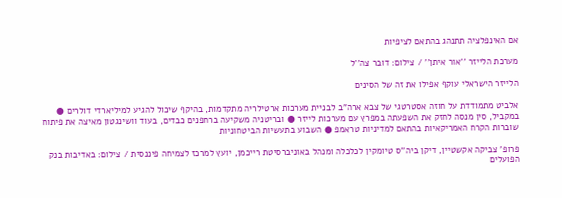אם האינפלציה תתנהג בהתאם לציפיות

מערכת הלייזר ''אור איתן'' / צילום: דובר צה''ל

הלייזר הישראלי עוקף אפילו את זה של הסינים

אלביט מתמודדת על חוזה אסטרטגי של צבא ארה"ב לבניית מערכות ארטילריה מתקדמות, בהיקף שיכול להגיע למיליארדי דולרים ● במקביל, סין מנסה לחזק את השפעתה במפרץ עם מערכות לייזר ● ובריטניה משקיעה ברחפנים כבדים, בעוד וושינגטון מאיצה את פיתוח שוברות הקרח האמריקאיות בהתאם למדיניות טראמפ ● השבוע בתעשיות הביטחוניות

פרופ' צביקה אקשטיין, דיקן ביה''ס טיומקין לכלכלה ומנהל באוניברסיטת רייכמן, יועץ למרכז לצמיחה פיננסית / צילום: באדיבות בנק הפועלים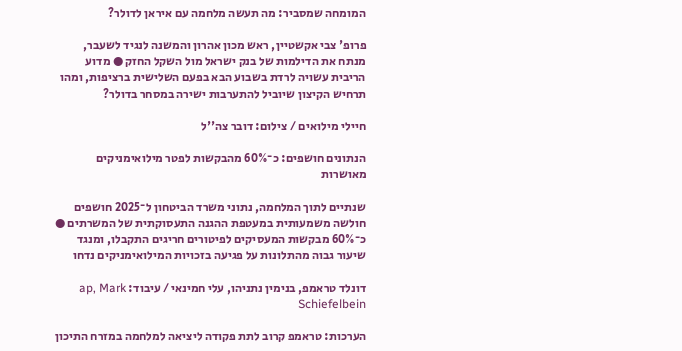המומחה שמסביר: מה תעשה מלחמה עם איראן לדולר?

פרופ' צבי אקשטיין, ראש מכון אהרון והמשנה לנגיד לשעבר, מנתח את הדילמות של בנק ישראל מול השקל החזק ● מדוע הריבית עשויה לרדת בשבוע הבא בפעם השלישית ברציפות, ומהו תרחיש הקיצון שיוביל להתערבות ישירה במסחר בדולר?

חיילי מילואים / צילום: דובר צה''ל

הנתונים חושפים: כ־60% מהבקשות לפטר מילואימניקים מאושרות

שנתיים לתוך המלחמה, נתוני משרד הביטחון ל־2025 חושפים חולשה משמעותית במעטפת ההגנה התעסוקתית של המשרתים ● כ־60% מבקשות המעסיקים לפיטורים חריגים התקבלו, ומנגד שיעור גבוה מהתלונות על פגיעה בזכויות המילואימניקים נדחו

דונלד טראמפ, בנימין נתניהו, עלי חמינאי / עיבוד: ap, Mark Schiefelbein

הערכות: טראמפ קרוב לתת פקודה ליציאה למלחמה במזרח התיכון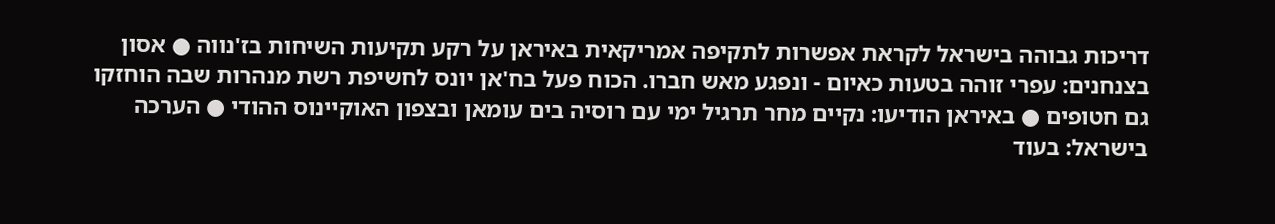דריכות גבוהה בישראל לקראת אפשרות לתקיפה אמריקאית באיראן על רקע תקיעות השיחות בז'נווה ● אסון בצנחנים: עפרי זוהה בטעות כאיום - ונפגע מאש חברו. הכוח פעל בח'אן יונס לחשיפת רשת מנהרות שבה הוחזקו גם חטופים ● באיראן הודיעו: נקיים מחר תרגיל ימי עם רוסיה בים עומאן ובצפון האוקיינוס ההודי ● הערכה בישראל: בעוד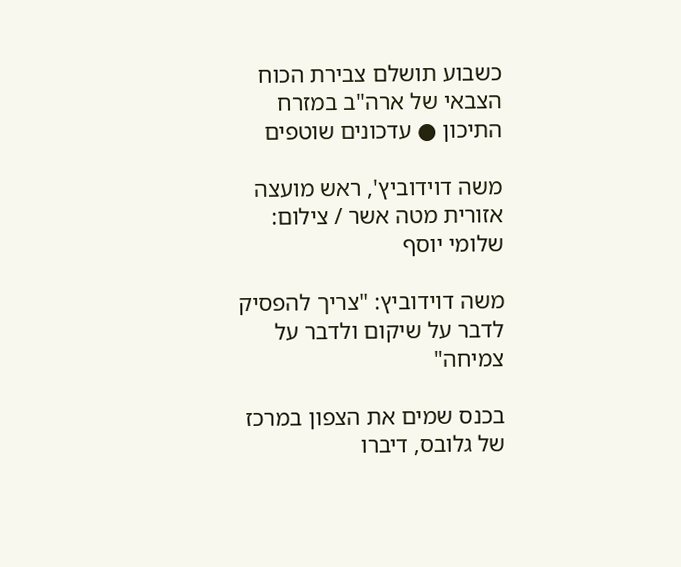כשבוע תושלם צבירת הכוח הצבאי של ארה"ב במזרח התיכון ● עדכונים שוטפים

משה דוידוביץ', ראש מועצה אזורית מטה אשר / צילום: שלומי יוסף

משה דוידוביץ: "צריך להפסיק לדבר על שיקום ולדבר על צמיחה"

בכנס שמים את הצפון במרכז של גלובס, דיברו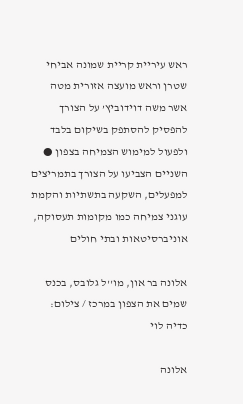ראש עיריית קריית שמונה אביחי שטרן וראש מועצה אזורית מטה אשר משה דוידוביץ’ על הצורך להפסיק להסתפק בשיקום בלבד ולפעול למימוש הצמיחה בצפון ● השניים הצביעו על הצורך בתמריצים למפעלים, השקעה בתשתיות והקמת עוגני צמיחה כמו מקומות תעסוקה, אוניברסיטאות ובתי חולים

אלונה בר און, מו''ל גלובס, בכנס שמים את הצפון במרכז / צילום: כדיה לוי

אלונה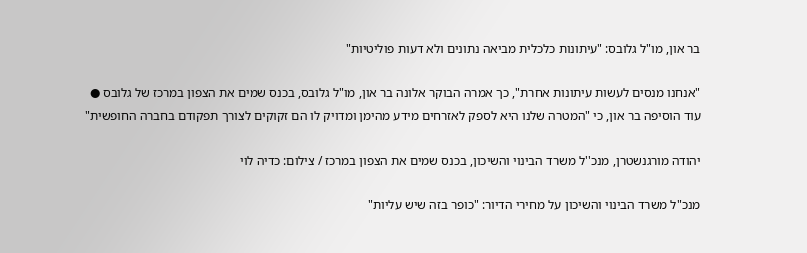בר און, מו"ל גלובס: "עיתונות כלכלית מביאה נתונים ולא דעות פוליטיות"

"אנחנו מנסים לעשות עיתונות אחרת", כך אמרה הבוקר אלונה בר און, מו"ל גלובס, בכנס שמים את הצפון במרכז של גלובס ● עוד הוסיפה בר און, כי "המטרה שלנו היא לספק לאזרחים מידע מהימן ומדויק לו הם זקוקים לצורך תפקודם בחברה החופשית"

יהודה מורגנשטרן, מנכ''ל משרד הבינוי והשיכון, בכנס שמים את הצפון במרכז / צילום: כדיה לוי

מנכ"ל משרד הבינוי והשיכון על מחירי הדיור: "כופר בזה שיש עליות"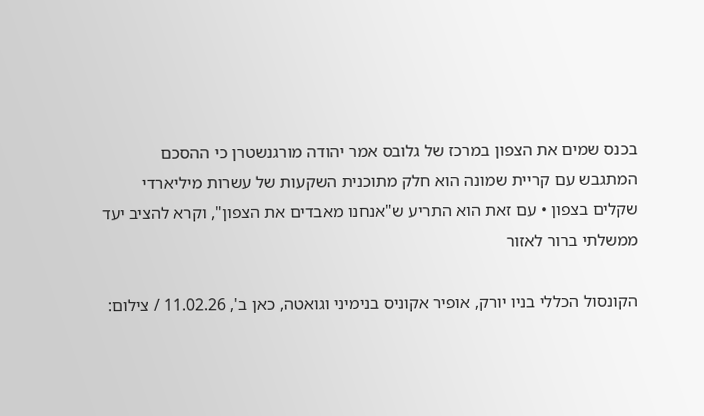בכנס שמים את הצפון במרכז של גלובס אמר יהודה מורגנשטרן כי ההסכם המתגבש עם קריית שמונה הוא חלק מתוכנית השקעות של עשרות מיליארדי שקלים בצפון • עם זאת הוא התריע ש"אנחנו מאבדים את הצפון", וקרא להציב יעד ממשלתי ברור לאזור

הקונסול הכללי בניו יורק, אופיר אקוניס בנימיני וגואטה, כאן ב', 11.02.26 / צילום: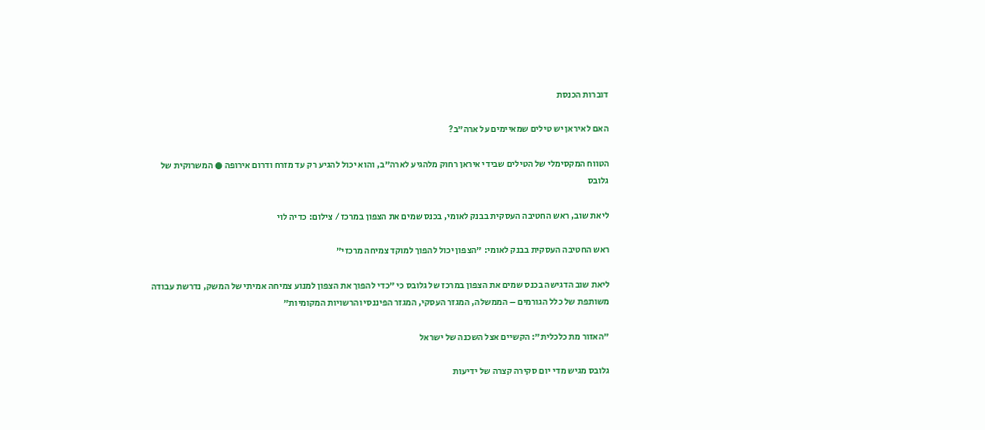דוברות הכנסת

האם לאיראן יש טילים שמאיימים על ארה"ב?

הטווח המקסימלי של הטילים שבידי איראן רחוק מלהגיע לארה"ב, והוא יכול להגיע רק עד מזרח ודרום אירופה ● המשרוקית של גלובס

ליאת שוב, ראש החטיבה העסקית בבנק לאומי, בכנס שמים את הצפון במרכז / צילום: כדיה לוי

ראש החטיבה העסקית בבנק לאומי: "הצפון יכול להפוך למוקד צמיחה מרכזי"

ליאת שוב הדגישה בכנס שמים את הצפון במרכז של גלובס כי "כדי להפוך את הצפון למנוע צמיחה אמיתי של המשק, נדרשת עבודה משותפת של כלל הגורמים – הממשלה, המגזר העסקי, המגזר הפיננסי והרשויות המקומיות"

"האזור מת כלכלית": הקשיים אצל השכנה של ישראל

גלובס מגיש מדי יום סקירה קצרה של ידיעות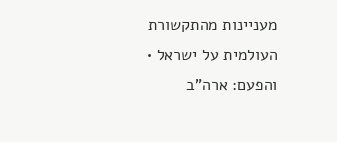מעניינות מהתקשורת העולמית על ישראל • והפעם: ארה"ב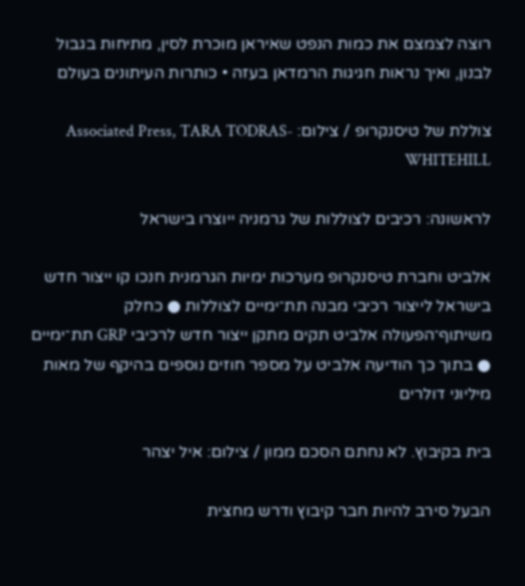רוצה לצמצם את כמות הנפט שאיראן מוכרת לסין, מתיחות בגבול לבנון, ואיך נראות חגיגות הרמדאן בעזה • כותרות העיתונים בעולם

צוללת של טיסנקרופ / צילום: Associated Press, TARA TODRAS-WHITEHILL

לראשונה: רכיבים לצוללות של גרמניה ייוצרו בישראל

אלביט וחברת טיסנקרופ מערכות ימיות הגרמנית חנכו קו ייצור חדש בישראל לייצור רכיבי מבנה תת־ימיים לצוללות ● כחלק משיתוף־הפעולה אלביט תקים מתקן ייצור חדש לרכיבי GRP תת־ימיים ● בתוך כך הודיעה אלביט על מספר חוזים נוספים בהיקף של מאות מיליוני דולרים

בית בקיבוץ. לא נחתם הסכם ממון / צילום: איל יצהר

הבעל סירב להיות חבר קיבוץ ודרש מחצית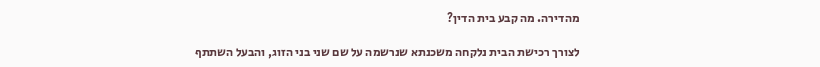מהדירה. מה קבע בית הדין?

לצורך רכישת הבית נלקחה משכנתא שנרשמה על שם שני בני הזוג, והבעל השתתף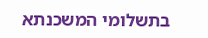בתשלומי המשכנתא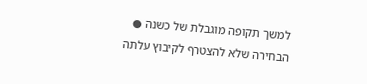למשך תקופה מוגבלת של כשנה ● הבחירה שלא להצטרף לקיבוץ עלתה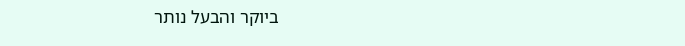ביוקר והבעל נותר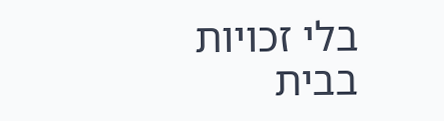בלי זכויות בבית